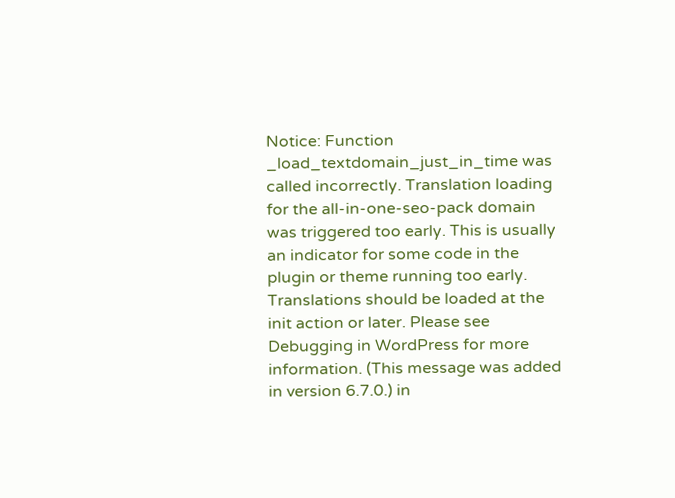Notice: Function _load_textdomain_just_in_time was called incorrectly. Translation loading for the all-in-one-seo-pack domain was triggered too early. This is usually an indicator for some code in the plugin or theme running too early. Translations should be loaded at the init action or later. Please see Debugging in WordPress for more information. (This message was added in version 6.7.0.) in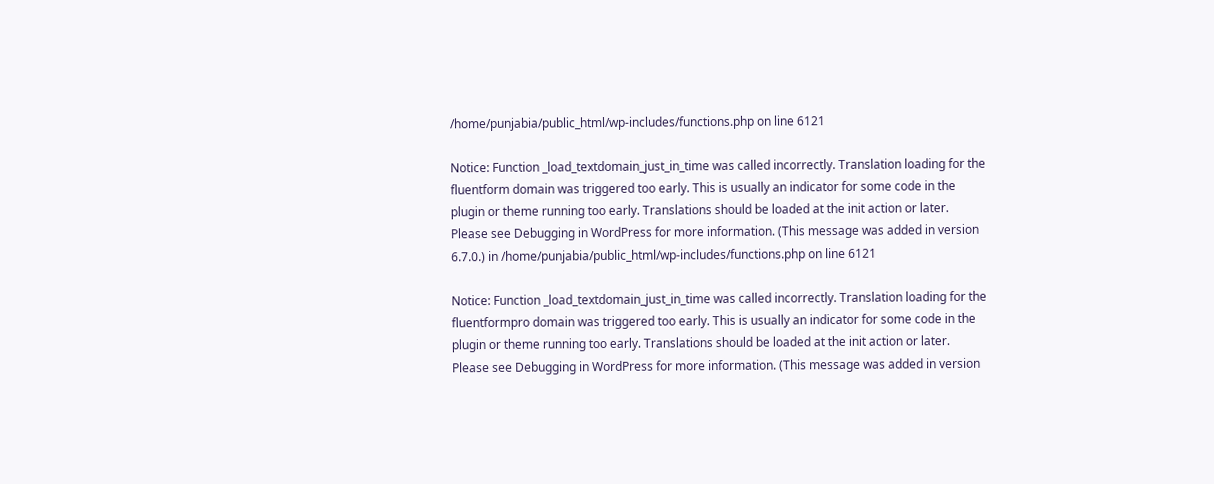/home/punjabia/public_html/wp-includes/functions.php on line 6121

Notice: Function _load_textdomain_just_in_time was called incorrectly. Translation loading for the fluentform domain was triggered too early. This is usually an indicator for some code in the plugin or theme running too early. Translations should be loaded at the init action or later. Please see Debugging in WordPress for more information. (This message was added in version 6.7.0.) in /home/punjabia/public_html/wp-includes/functions.php on line 6121

Notice: Function _load_textdomain_just_in_time was called incorrectly. Translation loading for the fluentformpro domain was triggered too early. This is usually an indicator for some code in the plugin or theme running too early. Translations should be loaded at the init action or later. Please see Debugging in WordPress for more information. (This message was added in version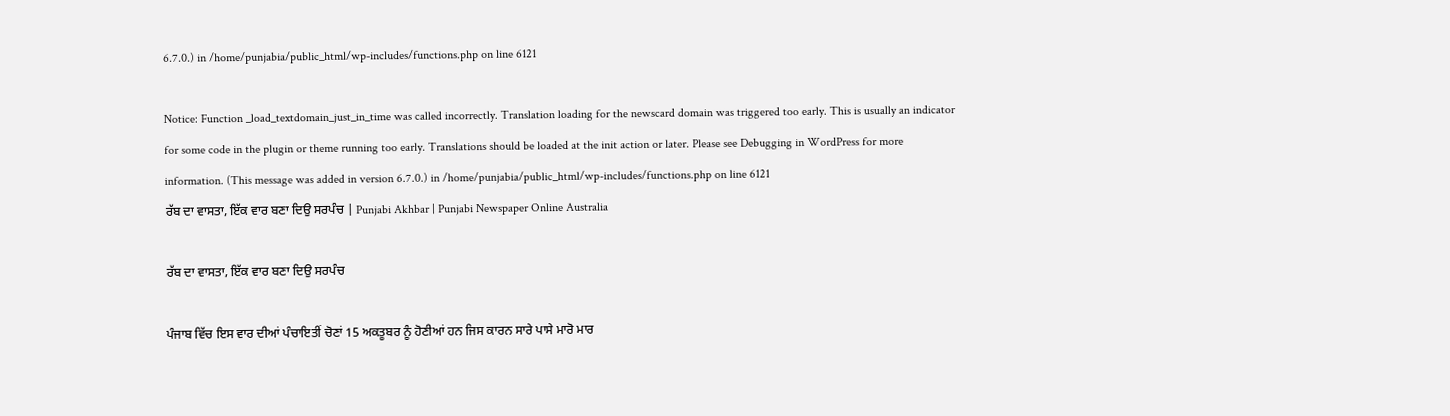6.7.0.) in /home/punjabia/public_html/wp-includes/functions.php on line 6121

Notice: Function _load_textdomain_just_in_time was called incorrectly. Translation loading for the newscard domain was triggered too early. This is usually an indicator for some code in the plugin or theme running too early. Translations should be loaded at the init action or later. Please see Debugging in WordPress for more information. (This message was added in version 6.7.0.) in /home/punjabia/public_html/wp-includes/functions.php on line 6121
ਰੱਬ ਦਾ ਵਾਸਤਾ, ਇੱਕ ਵਾਰ ਬਣਾ ਦਿਉ ਸਰਪੰਚ | Punjabi Akhbar | Punjabi Newspaper Online Australia

ਰੱਬ ਦਾ ਵਾਸਤਾ, ਇੱਕ ਵਾਰ ਬਣਾ ਦਿਉ ਸਰਪੰਚ

ਪੰਜਾਬ ਵਿੱਚ ਇਸ ਵਾਰ ਦੀਆਂ ਪੰਚਾਇਤੀਂ ਚੋਣਾਂ 15 ਅਕਤੂਬਰ ਨੂੰ ਹੋਣੀਆਂ ਹਨ ਜਿਸ ਕਾਰਨ ਸਾਰੇ ਪਾਸੇ ਮਾਰੋ ਮਾਰ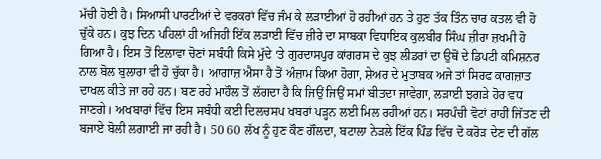ਮੱਚੀ ਹੋਈ ਹੈ। ਸਿਆਸੀ ਪਾਰਟੀਆਂ ਦੇ ਵਰਕਰਾਂ ਵਿੱਚ ਜੰਮ ਕੇ ਲੜਾਈਆਂ ਹੋ ਰਹੀਆਂ ਹਨ ਤੇ ਹੁਣ ਤੱਕ ਤਿੰਨ ਚਾਰ ਕਤਲ ਵੀ ਹੋ ਚੁੱਕੇ ਹਨ। ਕੁਝ ਦਿਨ ਪਹਿਲਾਂ ਹੀ ਅਜਿਹੀ ਇੱਕ ਲੜਾਈ ਵਿੱਚ ਜ਼ੀਰੇ ਦਾ ਸਾਬਕਾ ਵਿਧਾਇਕ ਕੁਲਬੀਰ ਸਿੰਘ ਜ਼ੀਰਾ ਜ਼ਖਮੀ ਹੋ ਗਿਆ ਹੈ। ਇਸ ਤੋਂ ਇਲਾਵਾ ਚੋਣਾਂ ਸਬੰਧੀ ਕਿਸੇ ਮੁੱਦੇ ‘ਤੇ ਗੁਰਦਾਸਪੁਰ ਕਾਂਗਰਸ ਦੇ ਕੁਝ ਲੀਡਰਾਂ ਦਾ ਉਥੋਂ ਦੇ ਡਿਪਟੀ ਕਮਿਸ਼ਨਰ ਨਾਲ ਬੋਲ ਬੁਲਾਰਾ ਵੀ ਹੋ ਚੁੱਕਾ ਹੈ। ਆਗਾਜ਼ ਐਸਾ ਹੈ ਤੋਂ ਅੰਜ਼ਾਮ ਕਿਆ ਹੋਗਾ, ਸ਼ੇਅਰ ਦੇ ਮੁਤਾਬਕ ਅਜੇ ਤਾਂ ਸਿਰਫ ਕਾਗਜ਼ਾਤ ਦਾਖਲ ਕੀਤੇ ਜਾ ਰਹੇ ਹਨ। ਬਣ ਰਹੇ ਮਾਹੌਲ ਤੋਂ ਲੱਗਦਾ ਹੈ ਕਿ ਜਿਉਂ ਜਿਉਂ ਸਮਾਂ ਬੀਤਦਾ ਜਾਵੇਗਾ, ਲੜਾਈ ਝਗੜੇ ਹੋਰ ਵਧ ਜਾਣਗੇ। ਅਖਬਾਰਾਂ ਵਿੱਚ ਇਸ ਸਬੰਧੀ ਕਈ ਦਿਲਚਸਪ ਖਬਰਾਂ ਪੜ੍ਹਨ ਲਈ ਮਿਲ ਰਹੀਆਂ ਹਨ। ਸਰਪੰਚੀ ਵੋਟਾਂ ਰਾਹੀਂ ਜਿੱਤਣ ਦੀ ਬਜਾਏ ਬੋਲੀ ਲਗਾਈ ਜਾ ਰਹੀ ਹੈ। 50 60 ਲੱਖ ਨੂੰ ਹੁਣ ਕੌਣ ਗੌਲਦਾ, ਬਟਾਲਾ ਨੇੜਲੇ ਇੱਕ ਪਿੰਡ ਵਿੱਚ ਦੋ ਕਰੋੜ ਦੇਣ ਦੀ ਗੱਲ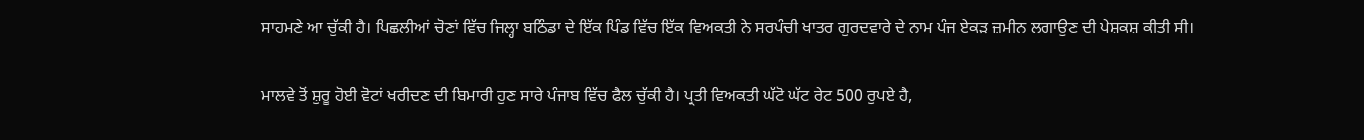ਸਾਹਮਣੇ ਆ ਚੁੱਕੀ ਹੈ। ਪਿਛਲੀਆਂ ਚੋਣਾਂ ਵਿੱਚ ਜਿਲ੍ਹਾ ਬਠਿੰਡਾ ਦੇ ਇੱਕ ਪਿੰਡ ਵਿੱਚ ਇੱਕ ਵਿਅਕਤੀ ਨੇ ਸਰਪੰਚੀ ਖਾਤਰ ਗੁਰਦਵਾਰੇ ਦੇ ਨਾਮ ਪੰਜ ਏਕੜ ਜ਼ਮੀਨ ਲਗਾਉਣ ਦੀ ਪੇਸ਼ਕਸ਼ ਕੀਤੀ ਸੀ।

ਮਾਲਵੇ ਤੋਂ ਸ਼ੁਰੂ ਹੋਈ ਵੋਟਾਂ ਖਰੀਦਣ ਦੀ ਬਿਮਾਰੀ ਹੁਣ ਸਾਰੇ ਪੰਜਾਬ ਵਿੱਚ ਫੈਲ ਚੁੱਕੀ ਹੈ। ਪ੍ਰਤੀ ਵਿਅਕਤੀ ਘੱਟੋ ਘੱਟ ਰੇਟ 500 ਰੁਪਏ ਹੈ,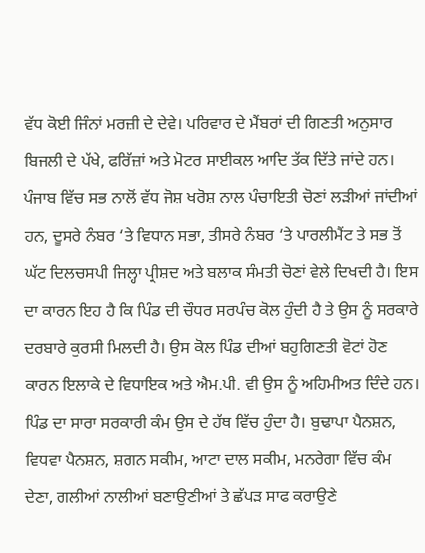ਵੱਧ ਕੋਈ ਜਿੰਨਾਂ ਮਰਜ਼ੀ ਦੇ ਦੇਵੇ। ਪਰਿਵਾਰ ਦੇ ਮੈਂਬਰਾਂ ਦੀ ਗਿਣਤੀ ਅਨੁਸਾਰ ਬਿਜਲੀ ਦੇ ਪੱਖੇ, ਫਰਿੱਜ਼ਾਂ ਅਤੇ ਮੋਟਰ ਸਾਈਕਲ ਆਦਿ ਤੱਕ ਦਿੱਤੇ ਜਾਂਦੇ ਹਨ। ਪੰਜਾਬ ਵਿੱਚ ਸਭ ਨਾਲੋਂ ਵੱਧ ਜੋਸ਼ ਖਰੋਸ਼ ਨਾਲ ਪੰਚਾਇਤੀ ਚੋਣਾਂ ਲੜੀਆਂ ਜਾਂਦੀਆਂ ਹਨ, ਦੂਸਰੇ ਨੰਬਰ ‘ਤੇ ਵਿਧਾਨ ਸਭਾ, ਤੀਸਰੇ ਨੰਬਰ ‘ਤੇ ਪਾਰਲੀਮੈਂਟ ਤੇ ਸਭ ਤੋਂ ਘੱਟ ਦਿਲਚਸਪੀ ਜਿਲ੍ਹਾ ਪ੍ਰੀਸ਼ਦ ਅਤੇ ਬਲਾਕ ਸੰਮਤੀ ਚੋਣਾਂ ਵੇਲੇ ਦਿਖਦੀ ਹੈ। ਇਸ ਦਾ ਕਾਰਨ ਇਹ ਹੈ ਕਿ ਪਿੰਡ ਦੀ ਚੌਧਰ ਸਰਪੰਚ ਕੋਲ ਹੁੰਦੀ ਹੈ ਤੇ ਉਸ ਨੂੰ ਸਰਕਾਰੇ ਦਰਬਾਰੇ ਕੁਰਸੀ ਮਿਲਦੀ ਹੈ। ਉਸ ਕੋਲ ਪਿੰਡ ਦੀਆਂ ਬਹੁਗਿਣਤੀ ਵੋਟਾਂ ਹੋਣ ਕਾਰਨ ਇਲਾਕੇ ਦੇ ਵਿਧਾਇਕ ਅਤੇ ਐਮ.ਪੀ. ਵੀ ਉਸ ਨੂੰ ਅਹਿਮੀਅਤ ਦਿੰਦੇ ਹਨ। ਪਿੰਡ ਦਾ ਸਾਰਾ ਸਰਕਾਰੀ ਕੰਮ ਉਸ ਦੇ ਹੱਥ ਵਿੱਚ ਹੁੰਦਾ ਹੈ। ਬੁਢਾਪਾ ਪੈਨਸ਼ਨ, ਵਿਧਵਾ ਪੈਨਸ਼ਨ, ਸ਼ਗਨ ਸਕੀਮ, ਆਟਾ ਦਾਲ ਸਕੀਮ, ਮਨਰੇਗਾ ਵਿੱਚ ਕੰਮ ਦੇਣਾ, ਗਲੀਆਂ ਨਾਲੀਆਂ ਬਣਾਉਣੀਆਂ ਤੇ ਛੱਪੜ ਸਾਫ ਕਰਾਉਣੇ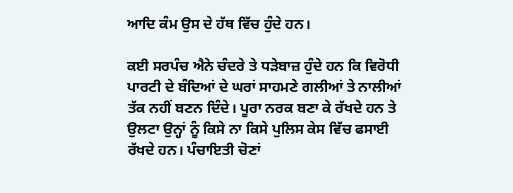ਆਦਿ ਕੰਮ ਉਸ ਦੇ ਹੱਥ ਵਿੱਚ ਹੁੰਦੇ ਹਨ।

ਕਈ ਸਰਪੰਚ ਐਨੇ ਚੰਦਰੇ ਤੇ ਧੜੇਬਾਜ਼ ਹੁੰਦੇ ਹਨ ਕਿ ਵਿਰੋਧੀ ਪਾਰਟੀ ਦੇ ਬੰਦਿਆਂ ਦੇ ਘਰਾਂ ਸਾਹਮਣੇ ਗਲੀਆਂ ਤੇ ਨਾਲੀਆਂ ਤੱਕ ਨਹੀਂ ਬਣਨ ਦਿੰਦੇ। ਪੂਰਾ ਨਰਕ ਬਣਾ ਕੇ ਰੱਖਦੇ ਹਨ ਤੇ ਉਲਟਾ ਉਨ੍ਹਾਂ ਨੂੰ ਕਿਸੇ ਨਾ ਕਿਸੇ ਪੁਲਿਸ ਕੇਸ ਵਿੱਚ ਫਸਾਈ ਰੱਖਦੇ ਹਨ। ਪੰਚਾਇਤੀ ਚੋਣਾਂ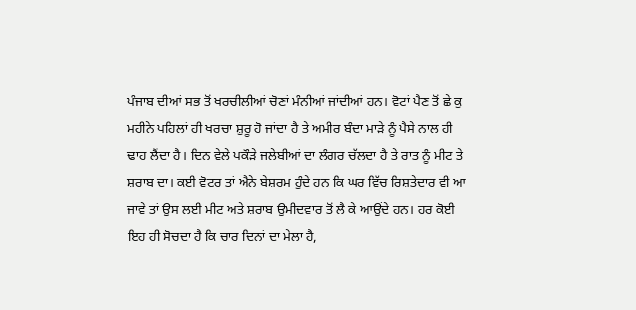ਪੰਜਾਬ ਦੀਆਂ ਸਭ ਤੋਂ ਖਰਚੀਲੀਆਂ ਚੋਣਾਂ ਮੰਨੀਆਂ ਜਾਂਦੀਆਂ ਹਨ। ਵੋਟਾਂ ਪੈਣ ਤੋਂ ਛੇ ਕੁ ਮਹੀਨੇ ਪਹਿਲਾਂ ਹੀ ਖਰਚਾ ਸ਼ੁਰੂ ਹੋ ਜਾਂਦਾ ਹੈ ਤੇ ਅਮੀਰ ਬੰਦਾ ਮਾੜੇ ਨੂੰ ਪੈਸੇ ਨਾਲ ਹੀ ਢਾਹ ਲੈਂਦਾ ਹੈ। ਦਿਨ ਵੇਲੇ ਪਕੌੜੇ ਜਲੇਬੀਆਂ ਦਾ ਲੰਗਰ ਚੱਲਦਾ ਹੈ ਤੇ ਰਾਤ ਨੂੰ ਮੀਟ ਤੇ ਸ਼ਰਾਬ ਦਾ। ਕਈ ਵੋਟਰ ਤਾਂ ਐਨੇ ਬੇਸ਼ਰਮ ਹੁੰਦੇ ਹਨ ਕਿ ਘਰ ਵਿੱਚ ਰਿਸ਼ਤੇਦਾਰ ਵੀ ਆ ਜਾਵੇ ਤਾਂ ਉਸ ਲਈ ਮੀਟ ਅਤੇ ਸ਼ਰਾਬ ਉਮੀਦਵਾਰ ਤੋਂ ਲੈ ਕੇ ਆਉਂਦੇ ਹਨ। ਹਰ ਕੋਈ ਇਹ ਹੀ ਸੋਚਦਾ ਹੈ ਕਿ ਚਾਰ ਦਿਨਾਂ ਦਾ ਮੇਲਾ ਹੈ,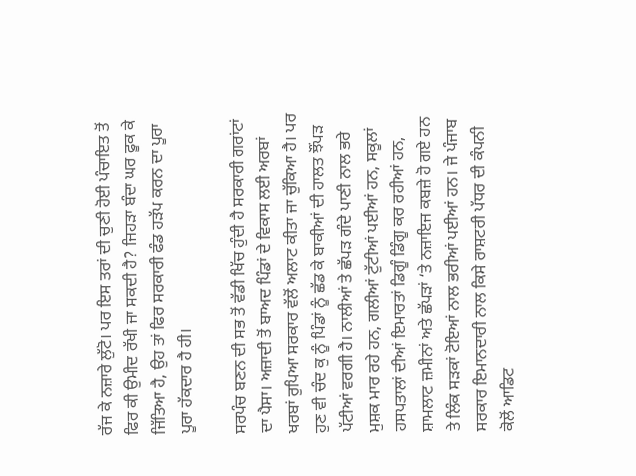ਰੱਜ ਕੇ ਨਜ਼ਾਰੇ ਲੁੱਟੋ। ਪਰ ਇਸ ਤਰਾਂ ਦੀ ਚੁਣੀ ਹੋਈ ਪੰਚਾਇਤ ਤੋਂ ਫਿਰ ਕੀ ਉਮੀਦ ਰੱਖੀ ਜਾ ਸਕਦੀ ਹੈ? ਜਿਹੜਾ ਬੰਦਾ ਘਰ ਫੂਕ ਕੇ ਜਿੱਤਿਆ ਹੈ, ਉਹ ਤਾਂ ਫਿਰ ਸਰਕਾਰੀ ਫੰਡ ਹੜੱਪ ਕਰਨ ਦਾ ਪੂਰਾ ਪੂਰਾ ਹੱਕਦਾਰ ਹੈ ਹੀ।

ਸਰਪੰਚ ਬਣਨ ਦੀ ਸਭ ਤੋਂ ਵੱਡੀ ਖਿੱਚ ਹੁੰਦੀ ਹੈ ਸਰਕਾਰੀ ਗਰਾਂਟਾਂ ਦਾ ਪੈਸਾ। ਅਜ਼ਾਦੀ ਤੋਂ ਬਾਅਦ ਪਿੰਡਾਂ ਦੇ ਵਿਕਾਸ ਲਈ ਅਰਬਾਂ ਖਰਬਾਂ ਰੁਪਿਆ ਸਰਕਾਰ ਵੱਲੋਂ ਅਲਾਟ ਕੀਤਾ ਜਾ ਚੁੱਕਿਆ ਹੈ। ਪਰ ਹੁਣ ਵੀ ਚੰਦ ਕੁ ਨੂੰ ਪਿੰਡਾਂ ਨੂੰ ਛੱਡ ਕੇ ਬਾਕੀਆਂ ਦੀ ਹਾਲਤ ਝੌਂਪੜ ਪੱਟੀਆਂ ਵਰਗੀ ਹੈ। ਨਾਲੀਆਂ ਤੇ ਛੱਪੜ ਗੰਦੇ ਪਾਣੀ ਨਾਲ ਭਰੇ ਮੁਸ਼ਕ ਮਾਰ ਰਹੇ ਹਨ, ਗਲੀਆਂ ਟੁੱਟੀਆਂ ਪਈਆਂ ਹਨ, ਸਕੂਲਾਂ ਹਸਪਤਾਲਾਂ ਦੀਆਂ ਇਮਾਰਤਾਂ ਡਿਗੂੰ ਡਿੰਗੂ ਕਰ ਰਹੀਆਂ ਹਨ, ਸ਼ਾਮਲਾਟ ਜ਼ਮੀਨਾਂ ਅਤੇ ਛੱਪੜਾਂ ‘ਤੇ ਨਜ਼ਾਇਜ ਕਬਜ਼ੇ ਹੋ ਗਏ ਹਨ ਤੇ ਲਿੰਕ ਸੜਕਾਂ ਟੋਇਆਂ ਨਾਲ ਭਰੀਆਂ ਪਈਆਂ ਹਨ। ਜੇ ਪੰਜਾਬ ਸਰਕਾਰ ਇਮਾਨਦਾਰੀ ਨਾਲ ਕਿਸੇ ਰਾਸ਼ਟਰੀ ਪੱਧਰ ਦੀ ਕੰਪਨੀ ਕੋਲੋਂ ਆਡਿਟ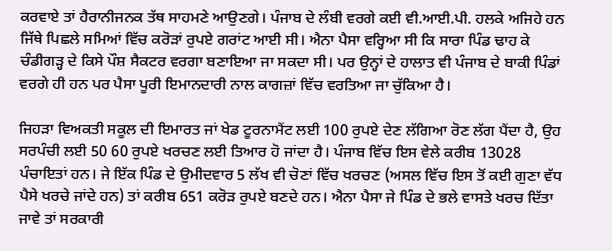ਕਰਵਾਏ ਤਾਂ ਹੈਰਾਨੀਜਨਕ ਤੱਥ ਸਾਹਮਣੇ ਆਉਣਗੇ। ਪੰਜਾਬ ਦੇ ਲੰਬੀ ਵਰਗੇ ਕਈ ਵੀ.ਆਈ.ਪੀ. ਹਲਕੇ ਅਜਿਹੇ ਹਨ ਜਿੱਥੇ ਪਿਛਲੇ ਸਮਿਆਂ ਵਿੱਚ ਕਰੋੜਾਂ ਰੁਪਏ ਗਰਾਂਟ ਆਈ ਸੀ। ਐਨਾ ਪੈਸਾ ਵਰ੍ਹਿਆ ਸੀ ਕਿ ਸਾਰਾ ਪਿੰਡ ਢਾਹ ਕੇ ਚੰਡੀਗੜ੍ਹ ਦੇ ਕਿਸੇ ਪੌਸ਼ ਸੈਕਟਰ ਵਰਗਾ ਬਣਾਇਆ ਜਾ ਸਕਦਾ ਸੀ। ਪਰ ਉਨ੍ਹਾਂ ਦੇ ਹਾਲਾਤ ਵੀ ਪੰਜਾਬ ਦੇ ਬਾਕੀ ਪਿੰਡਾਂ ਵਰਗੇ ਹੀ ਹਨ ਪਰ ਪੈਸਾ ਪੂਰੀ ਇਮਾਨਦਾਰੀ ਨਾਲ ਕਾਗਜ਼ਾਂ ਵਿੱਚ ਵਰਤਿਆ ਜਾ ਚੁੱਕਿਆ ਹੈ।

ਜਿਹੜਾ ਵਿਅਕਤੀ ਸਕੂਲ ਦੀ ਇਮਾਰਤ ਜਾਂ ਖੇਡ ਟੂਰਨਾਮੈਂਟ ਲਈ 100 ਰੁਪਏ ਦੇਣ ਲੱਗਿਆ ਰੋਣ ਲੱਗ ਪੈਂਦਾ ਹੈ, ਉਹ ਸਰਪੰਚੀ ਲਈ 50 60 ਰੁਪਏ ਖਰਚਣ ਲਈ ਤਿਆਰ ਹੋ ਜਾਂਦਾ ਹੈ। ਪੰਜਾਬ ਵਿੱਚ ਇਸ ਵੇਲੇ ਕਰੀਬ 13028 ਪੰਚਾਇਤਾਂ ਹਨ। ਜੇ ਇੱਕ ਪਿੰਡ ਦੇ ਉਮੀਦਵਾਰ 5 ਲੱਖ ਵੀ ਚੋਣਾਂ ਵਿੱਚ ਖਰਚਣ (ਅਸਲ ਵਿੱਚ ਇਸ ਤੋਂ ਕਈ ਗੁਣਾ ਵੱਧ ਪੈਸੇ ਖਰਚੇ ਜਾਂਦੇ ਹਨ) ਤਾਂ ਕਰੀਬ 651 ਕਰੋੜ ਰੁਪਏ ਬਣਦੇ ਹਨ। ਐਨਾ ਪੈਸਾ ਜੇ ਪਿੰਡ ਦੇ ਭਲੇ ਵਾਸਤੇ ਖਰਚ ਦਿੱਤਾ ਜਾਵੇ ਤਾਂ ਸਰਕਾਰੀ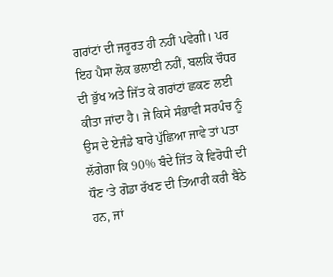ਗਰਾਂਟਾਂ ਦੀ ਜਰੂਰਤ ਹੀ ਨਹੀਂ ਪਵੇਗੀ। ਪਰ ਇਹ ਪੈਸਾ ਲੋਕ ਭਲਾਈ ਨਹੀਂ, ਬਲਕਿ ਚੌਧਰ ਦੀ ਭੁੱਖ ਅਤੇ ਜਿੱਤ ਕੇ ਗਰਾਂਟਾਂ ਛਕਣ ਲਈ ਕੀਤਾ ਜਾਂਦਾ ਹੈ। ਜੇ ਕਿਸੇ ਸੰਭਾਵੀ ਸਰਪੰਚ ਨੂੰ ਉਸ ਦੇ ਏਜੰਡੇ ਬਾਰੇ ਪੁੱਛਿਆ ਜਾਵੇ ਤਾਂ ਪਤਾ ਲੱਗੇਗਾ ਕਿ 90% ਬੰਦੇ ਜਿੱਤ ਕੇ ਵਿਰੋਧੀ ਦੀ ਧੌਣ ‘ਤੇ ਗੋਡਾ ਰੱਖਣ ਦੀ ਤਿਆਰੀ ਕਰੀ ਬੈਠੇ ਹਨ, ਜਾਂ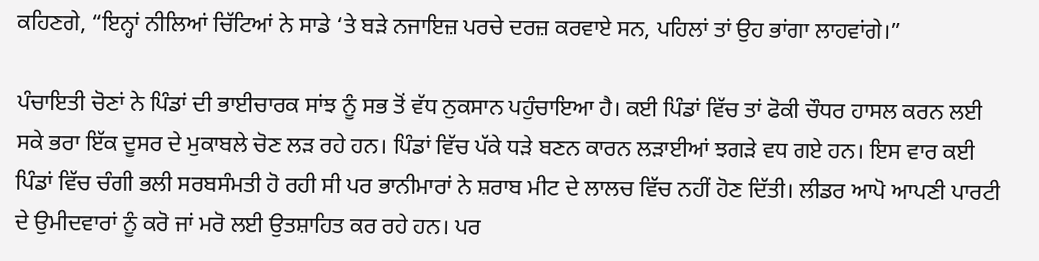ਕਹਿਣਗੇ, “ਇਨ੍ਹਾਂ ਨੀਲਿਆਂ ਚਿੱਟਿਆਂ ਨੇ ਸਾਡੇ ‘ਤੇ ਬੜੇ ਨਜਾਇਜ਼ ਪਰਚੇ ਦਰਜ਼ ਕਰਵਾਏ ਸਨ, ਪਹਿਲਾਂ ਤਾਂ ਉਹ ਭਾਂਗਾ ਲਾਹਵਾਂਗੇ।”

ਪੰਚਾਇਤੀ ਚੋਣਾਂ ਨੇ ਪਿੰਡਾਂ ਦੀ ਭਾਈਚਾਰਕ ਸਾਂਝ ਨੂੰ ਸਭ ਤੋਂ ਵੱਧ ਨੁਕਸਾਨ ਪਹੁੰਚਾਇਆ ਹੈ। ਕਈ ਪਿੰਡਾਂ ਵਿੱਚ ਤਾਂ ਫੋਕੀ ਚੌਧਰ ਹਾਸਲ ਕਰਨ ਲਈ ਸਕੇ ਭਰਾ ਇੱਕ ਦੂਸਰ ਦੇ ਮੁਕਾਬਲੇ ਚੋਣ ਲੜ ਰਹੇ ਹਨ। ਪਿੰਡਾਂ ਵਿੱਚ ਪੱਕੇ ਧੜੇ ਬਣਨ ਕਾਰਨ ਲੜਾਈਆਂ ਝਗੜੇ ਵਧ ਗਏ ਹਨ। ਇਸ ਵਾਰ ਕਈ ਪਿੰਡਾਂ ਵਿੱਚ ਚੰਗੀ ਭਲੀ ਸਰਬਸੰਮਤੀ ਹੋ ਰਹੀ ਸੀ ਪਰ ਭਾਨੀਮਾਰਾਂ ਨੇ ਸ਼ਰਾਬ ਮੀਟ ਦੇ ਲਾਲਚ ਵਿੱਚ ਨਹੀਂ ਹੋਣ ਦਿੱਤੀ। ਲੀਡਰ ਆਪੋ ਆਪਣੀ ਪਾਰਟੀ ਦੇ ਉਮੀਦਵਾਰਾਂ ਨੂੰ ਕਰੋ ਜਾਂ ਮਰੋ ਲਈ ਉਤਸ਼ਾਹਿਤ ਕਰ ਰਹੇ ਹਨ। ਪਰ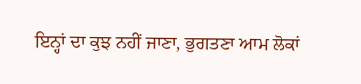ਇਨ੍ਹਾਂ ਦਾ ਕੁਝ ਨਹੀਂ ਜਾਣਾ, ਭੁਗਤਣਾ ਆਮ ਲੋਕਾਂ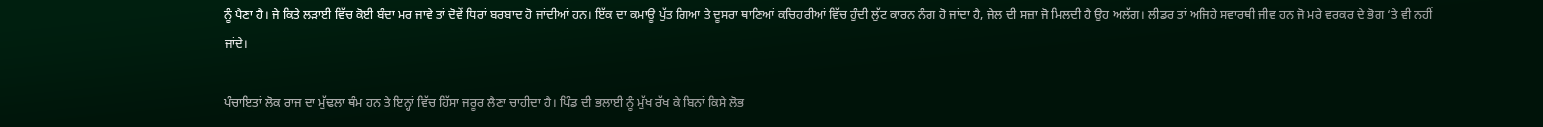ਨੂੰ ਪੈਣਾ ਹੈ। ਜੇ ਕਿਤੇ ਲੜਾਈ ਵਿੱਚ ਕੋਈ ਬੰਦਾ ਮਰ ਜਾਵੇ ਤਾਂ ਦੋਵੇਂ ਧਿਰਾਂ ਬਰਬਾਦ ਹੋ ਜਾਂਦੀਆਂ ਹਨ। ਇੱਕ ਦਾ ਕਮਾਊ ਪੁੱਤ ਗਿਆ ਤੇ ਦੂਸਰਾ ਥਾਣਿਆਂ ਕਚਿਹਰੀਆਂ ਵਿੱਚ ਹੁੰਦੀ ਲੁੱਟ ਕਾਰਨ ਨੰਗ ਹੋ ਜਾਂਦਾ ਹੈ, ਜੇਲ ਦੀ ਸਜ਼ਾ ਜੋ ਮਿਲਦੀ ਹੈ ਉਹ ਅਲੱਗ। ਲੀਡਰ ਤਾਂ ਅਜਿਹੇ ਸਵਾਰਥੀ ਜੀਵ ਹਨ ਜੋ ਮਰੇ ਵਰਕਰ ਦੇ ਭੋਗ ‘ਤੇ ਵੀ ਨਹੀਂ ਜਾਂਦੇ।

ਪੰਚਾਇਤਾਂ ਲੋਕ ਰਾਜ ਦਾ ਮੁੱਢਲਾ ਥੰਮ ਹਨ ਤੇ ਇਨ੍ਹਾਂ ਵਿੱਚ ਹਿੱਸਾ ਜਰੂਰ ਲੈਣਾ ਚਾਹੀਦਾ ਹੈ। ਪਿੰਡ ਦੀ ਭਲਾਈ ਨੂੰ ਮੁੱਖ ਰੱਖ ਕੇ ਬਿਨਾਂ ਕਿਸੇ ਲੋਭ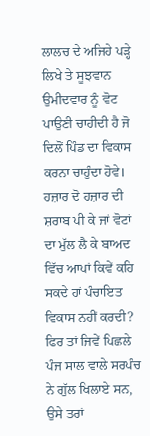ਲਾਲਚ ਦੇ ਅਜਿਹੇ ਪੜ੍ਹੇ ਲਿਖੇ ਤੇ ਸੂਝਵਾਨ ਉਮੀਦਵਾਰ ਨੂੰ ਵੋਟ ਪਾਉਣੀ ਚਾਹੀਦੀ ਹੈ ਜੋ ਦਿਲੋਂ ਪਿੰਡ ਦਾ ਵਿਕਾਸ ਕਰਨਾ ਚਾਹੁੰਦਾ ਹੋਵੇ। ਹਜ਼ਾਰ ਦੋ ਹਜ਼ਾਰ ਦੀ ਸ਼ਰਾਬ ਪੀ ਕੇ ਜਾਂ ਵੋਟਾਂ ਦਾ ਮੁੱਲ ਲੈ ਕੇ ਬਾਅਦ ਵਿੱਚ ਆਪਾਂ ਕਿਵੇਂ ਕਹਿ ਸਕਦੇ ਹਾਂ ਪੰਚਾਇਤ ਵਿਕਾਸ ਨਹੀਂ ਕਰਦੀ? ਫਿਰ ਤਾਂ ਜਿਵੇਂ ਪਿਛਲੇ ਪੰਜ ਸਾਲ ਵਾਲੇ ਸਰਪੰਚ ਨੇ ਗੁੱਲ ਖਿਲਾਏ ਸਨ, ਉਸੇ ਤਰਾਂ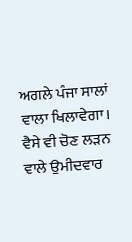ਅਗਲੇ ਪੰਜਾ ਸਾਲਾਂ ਵਾਲਾ ਖਿਲਾਵੇਗਾ। ਵੈਸੇ ਵੀ ਚੋਣ ਲੜਨ ਵਾਲੇ ਉਮੀਦਵਾਰ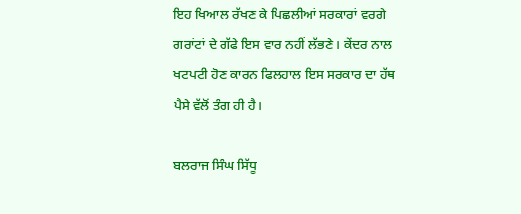ਇਹ ਖਿਆਲ ਰੱਖਣ ਕੇ ਪਿਛਲੀਆਂ ਸਰਕਾਰਾਂ ਵਰਗੇ ਗਰਾਂਟਾਂ ਦੇ ਗੱਫੇ ਇਸ ਵਾਰ ਨਹੀਂ ਲੱਭਣੇ। ਕੇਂਦਰ ਨਾਲ ਖਟਪਟੀ ਹੋਣ ਕਾਰਨ ਫਿਲਹਾਲ ਇਸ ਸਰਕਾਰ ਦਾ ਹੱਥ ਪੈਸੇ ਵੱਲੋਂ ਤੰਗ ਹੀ ਹੈ।

ਬਲਰਾਜ ਸਿੰਘ ਸਿੱਧੂ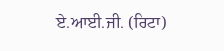ਏ.ਆਈ.ਜੀ. (ਰਿਟਾ)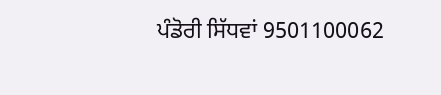ਪੰਡੋਰੀ ਸਿੱਧਵਾਂ 9501100062